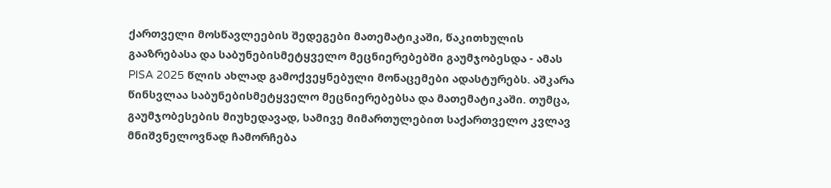ქართველი მოსწავლეების შედეგები მათემატიკაში, წაკითხულის გააზრებასა და საბუნებისმეტყველო მეცნიერებებში გაუმჯობესდა - ამას PISA 2025 წლის ახლად გამოქვეყნებული მონაცემები ადასტურებს. აშკარა წინსვლაა საბუნებისმეტყველო მეცნიერებებსა და მათემატიკაში. თუმცა, გაუმჯობესების მიუხედავად, სამივე მიმართულებით საქართველო კვლავ მნიშვნელოვნად ჩამორჩება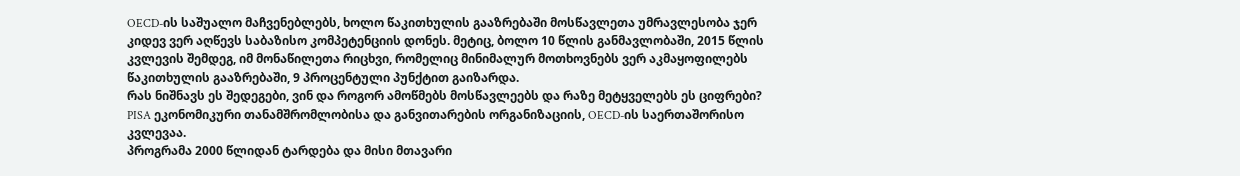OECD-ის საშუალო მაჩვენებლებს, ხოლო წაკითხულის გააზრებაში მოსწავლეთა უმრავლესობა ჯერ კიდევ ვერ აღწევს საბაზისო კომპეტენციის დონეს. მეტიც, ბოლო 10 წლის განმავლობაში, 2015 წლის კვლევის შემდეგ, იმ მონაწილეთა რიცხვი, რომელიც მინიმალურ მოთხოვნებს ვერ აკმაყოფილებს წაკითხულის გააზრებაში, 9 პროცენტული პუნქტით გაიზარდა.
რას ნიშნავს ეს შედეგები, ვინ და როგორ ამოწმებს მოსწავლეებს და რაზე მეტყველებს ეს ციფრები?
PISA ეკონომიკური თანამშრომლობისა და განვითარების ორგანიზაციის, OECD-ის საერთაშორისო კვლევაა.
პროგრამა 2000 წლიდან ტარდება და მისი მთავარი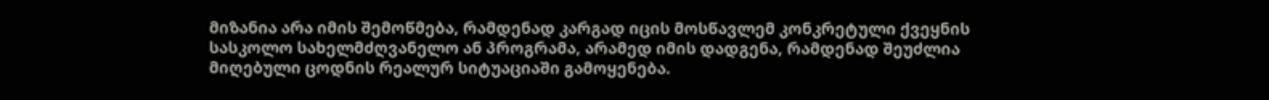მიზანია არა იმის შემოწმება, რამდენად კარგად იცის მოსწავლემ კონკრეტული ქვეყნის სასკოლო სახელმძღვანელო ან პროგრამა, არამედ იმის დადგენა, რამდენად შეუძლია მიღებული ცოდნის რეალურ სიტუაციაში გამოყენება.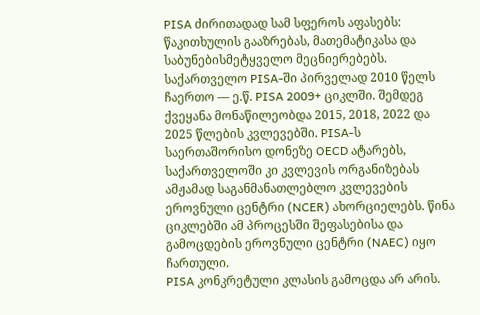PISA ძირითადად სამ სფეროს აფასებს: წაკითხულის გააზრებას, მათემატიკასა და საბუნებისმეტყველო მეცნიერებებს.
საქართველო PISA-ში პირველად 2010 წელს ჩაერთო — ე.წ. PISA 2009+ ციკლში. შემდეგ ქვეყანა მონაწილეობდა 2015, 2018, 2022 და 2025 წლების კვლევებში. PISA-ს საერთაშორისო დონეზე OECD ატარებს, საქართველოში კი კვლევის ორგანიზებას ამჟამად საგანმანათლებლო კვლევების ეროვნული ცენტრი (NCER) ახორციელებს. წინა ციკლებში ამ პროცესში შეფასებისა და გამოცდების ეროვნული ცენტრი (NAEC) იყო ჩართული.
PISA კონკრეტული კლასის გამოცდა არ არის.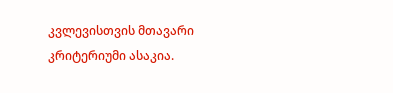კვლევისთვის მთავარი კრიტერიუმი ასაკია.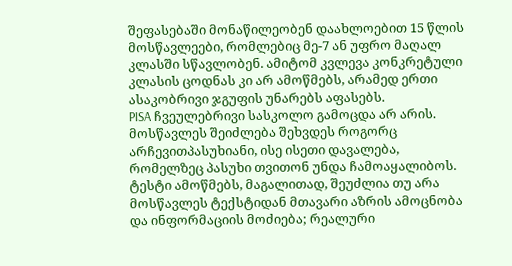შეფასებაში მონაწილეობენ დაახლოებით 15 წლის მოსწავლეები, რომლებიც მე-7 ან უფრო მაღალ კლასში სწავლობენ. ამიტომ კვლევა კონკრეტული კლასის ცოდნას კი არ ამოწმებს, არამედ ერთი ასაკობრივი ჯგუფის უნარებს აფასებს.
PISA ჩვეულებრივი სასკოლო გამოცდა არ არის. მოსწავლეს შეიძლება შეხვდეს როგორც არჩევითპასუხიანი, ისე ისეთი დავალება, რომელზეც პასუხი თვითონ უნდა ჩამოაყალიბოს.
ტესტი ამოწმებს, მაგალითად, შეუძლია თუ არა მოსწავლეს ტექსტიდან მთავარი აზრის ამოცნობა და ინფორმაციის მოძიება; რეალური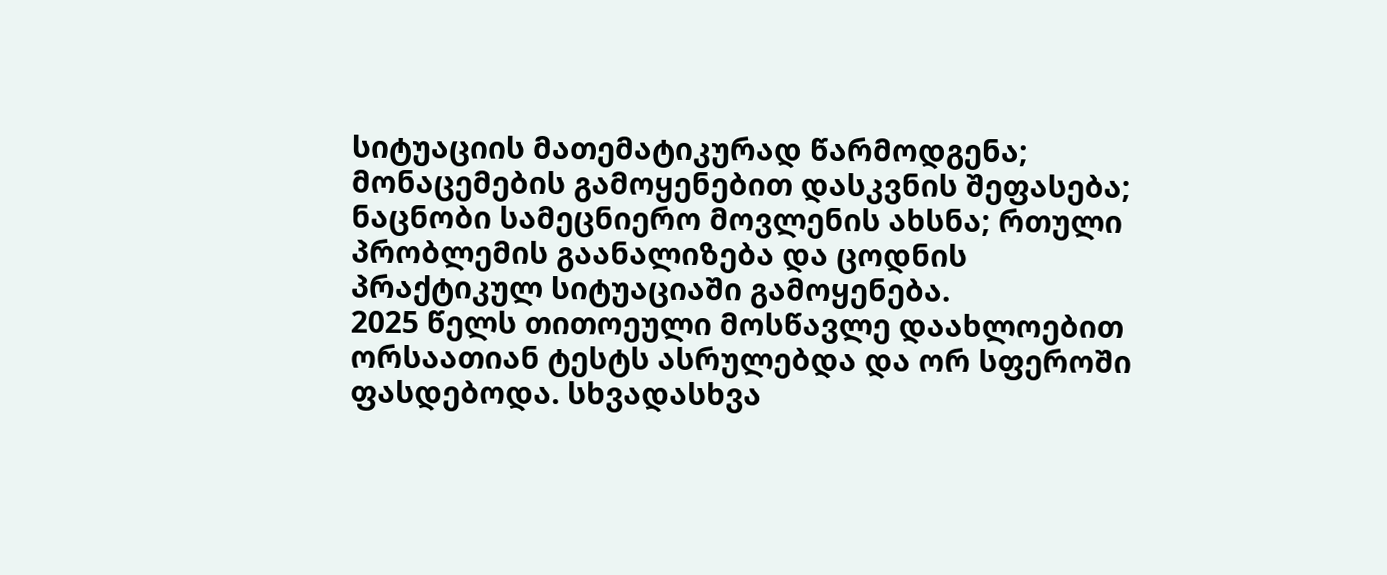სიტუაციის მათემატიკურად წარმოდგენა; მონაცემების გამოყენებით დასკვნის შეფასება; ნაცნობი სამეცნიერო მოვლენის ახსნა; რთული პრობლემის გაანალიზება და ცოდნის პრაქტიკულ სიტუაციაში გამოყენება.
2025 წელს თითოეული მოსწავლე დაახლოებით ორსაათიან ტესტს ასრულებდა და ორ სფეროში ფასდებოდა. სხვადასხვა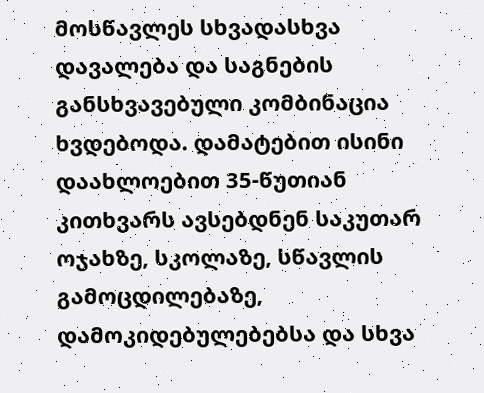მოსწავლეს სხვადასხვა დავალება და საგნების განსხვავებული კომბინაცია ხვდებოდა. დამატებით ისინი დაახლოებით 35-წუთიან კითხვარს ავსებდნენ საკუთარ ოჯახზე, სკოლაზე, სწავლის გამოცდილებაზე, დამოკიდებულებებსა და სხვა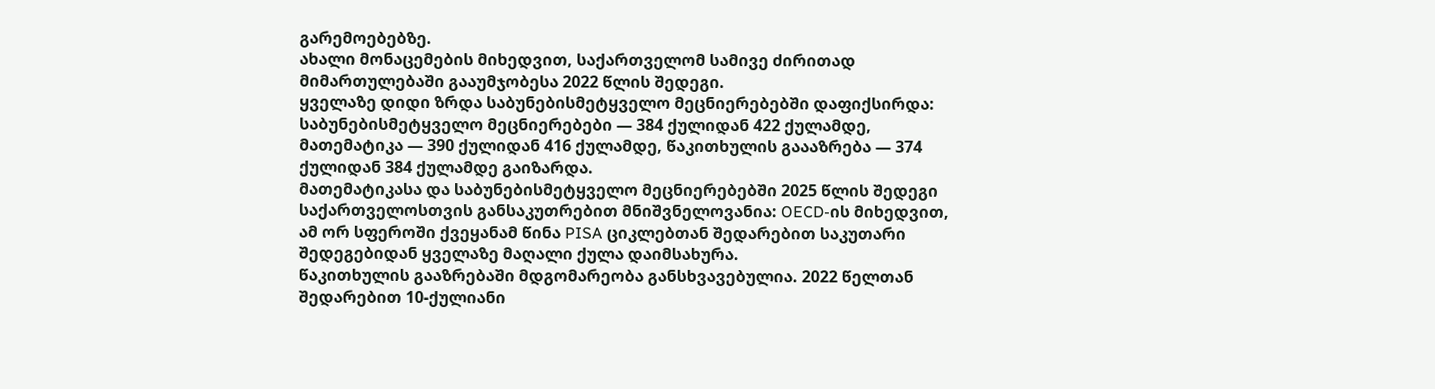გარემოებებზე.
ახალი მონაცემების მიხედვით, საქართველომ სამივე ძირითად მიმართულებაში გააუმჯობესა 2022 წლის შედეგი.
ყველაზე დიდი ზრდა საბუნებისმეტყველო მეცნიერებებში დაფიქსირდა:
საბუნებისმეტყველო მეცნიერებები — 384 ქულიდან 422 ქულამდე, მათემატიკა — 390 ქულიდან 416 ქულამდე, წაკითხულის გაააზრება — 374 ქულიდან 384 ქულამდე გაიზარდა.
მათემატიკასა და საბუნებისმეტყველო მეცნიერებებში 2025 წლის შედეგი საქართველოსთვის განსაკუთრებით მნიშვნელოვანია: OECD-ის მიხედვით, ამ ორ სფეროში ქვეყანამ წინა PISA ციკლებთან შედარებით საკუთარი შედეგებიდან ყველაზე მაღალი ქულა დაიმსახურა.
წაკითხულის გააზრებაში მდგომარეობა განსხვავებულია. 2022 წელთან შედარებით 10-ქულიანი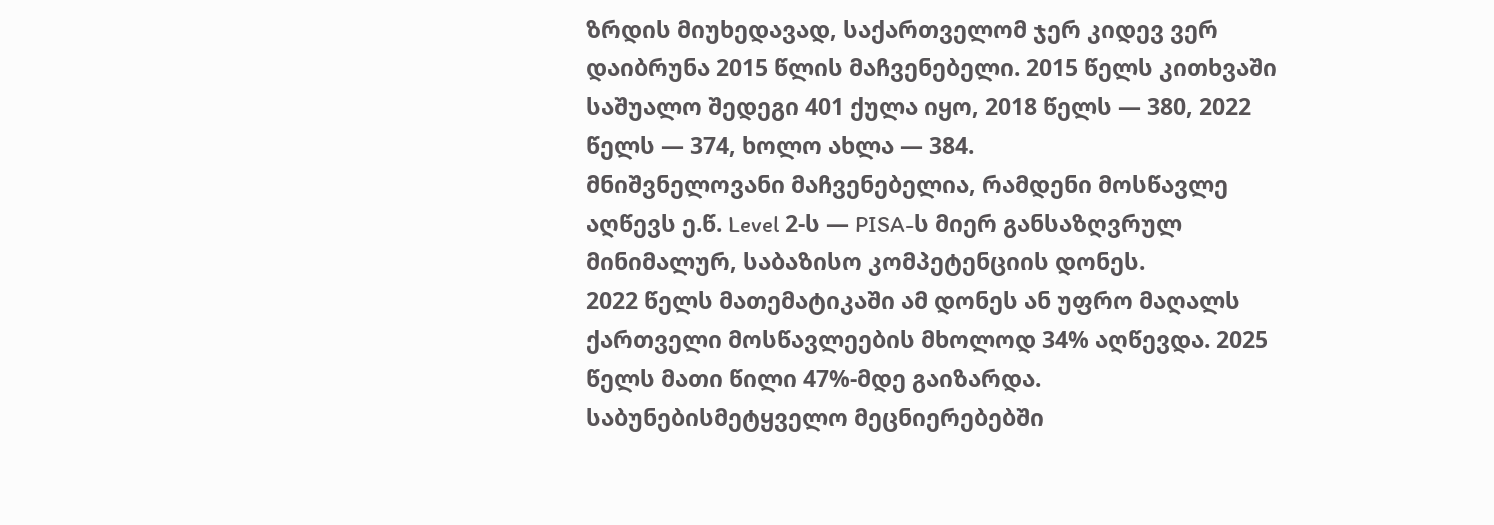ზრდის მიუხედავად, საქართველომ ჯერ კიდევ ვერ დაიბრუნა 2015 წლის მაჩვენებელი. 2015 წელს კითხვაში საშუალო შედეგი 401 ქულა იყო, 2018 წელს — 380, 2022 წელს — 374, ხოლო ახლა — 384.
მნიშვნელოვანი მაჩვენებელია, რამდენი მოსწავლე აღწევს ე.წ. Level 2-ს — PISA-ს მიერ განსაზღვრულ მინიმალურ, საბაზისო კომპეტენციის დონეს.
2022 წელს მათემატიკაში ამ დონეს ან უფრო მაღალს ქართველი მოსწავლეების მხოლოდ 34% აღწევდა. 2025 წელს მათი წილი 47%-მდე გაიზარდა.
საბუნებისმეტყველო მეცნიერებებში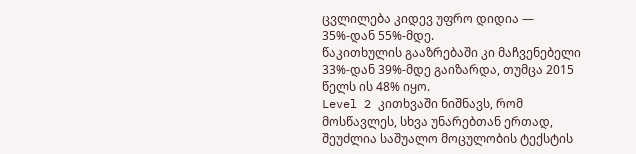ცვლილება კიდევ უფრო დიდია — 35%-დან 55%-მდე.
წაკითხულის გააზრებაში კი მაჩვენებელი 33%-დან 39%-მდე გაიზარდა, თუმცა 2015 წელს ის 48% იყო.
Level 2 კითხვაში ნიშნავს, რომ მოსწავლეს, სხვა უნარებთან ერთად, შეუძლია საშუალო მოცულობის ტექსტის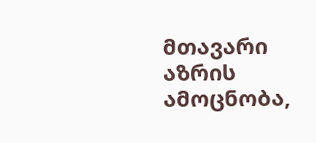მთავარი აზრის ამოცნობა,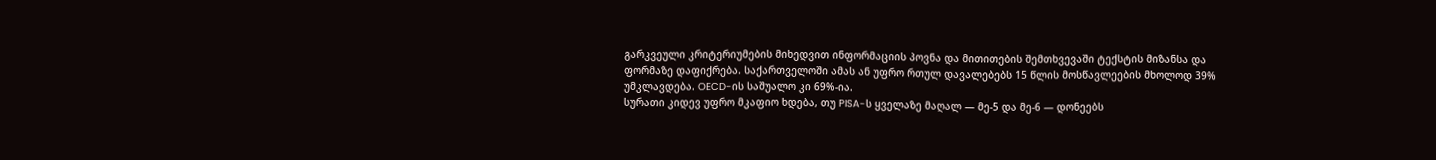გარკვეული კრიტერიუმების მიხედვით ინფორმაციის პოვნა და მითითების შემთხვევაში ტექსტის მიზანსა და ფორმაზე დაფიქრება. საქართველოში ამას ან უფრო რთულ დავალებებს 15 წლის მოსწავლეების მხოლოდ 39% უმკლავდება. OECD-ის საშუალო კი 69%-ია.
სურათი კიდევ უფრო მკაფიო ხდება, თუ PISA-ს ყველაზე მაღალ — მე-5 და მე-6 — დონეებს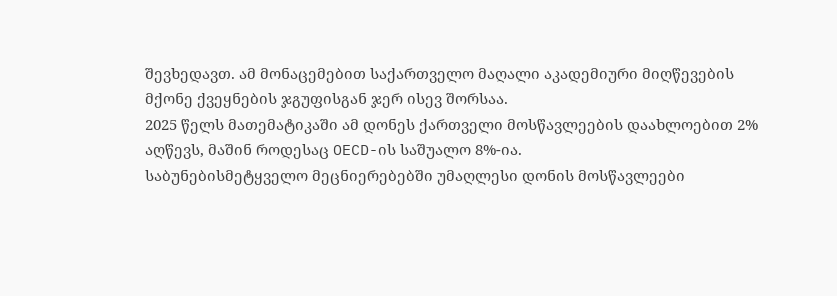შევხედავთ. ამ მონაცემებით საქართველო მაღალი აკადემიური მიღწევების მქონე ქვეყნების ჯგუფისგან ჯერ ისევ შორსაა.
2025 წელს მათემატიკაში ამ დონეს ქართველი მოსწავლეების დაახლოებით 2% აღწევს, მაშინ როდესაც OECD-ის საშუალო 8%-ია.
საბუნებისმეტყველო მეცნიერებებში უმაღლესი დონის მოსწავლეები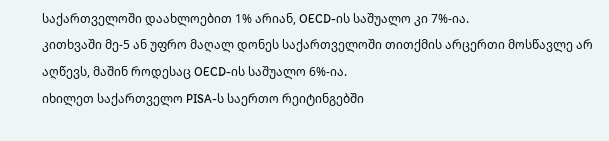საქართველოში დაახლოებით 1% არიან, OECD-ის საშუალო კი 7%-ია.
კითხვაში მე-5 ან უფრო მაღალ დონეს საქართველოში თითქმის არცერთი მოსწავლე არ აღწევს, მაშინ როდესაც OECD-ის საშუალო 6%-ია.
იხილეთ საქართველო PISA-ს საერთო რეიტინგებში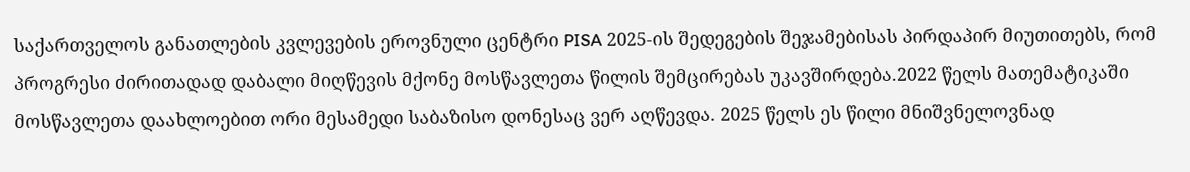საქართველოს განათლების კვლევების ეროვნული ცენტრი PISA 2025-ის შედეგების შეჯამებისას პირდაპირ მიუთითებს, რომ პროგრესი ძირითადად დაბალი მიღწევის მქონე მოსწავლეთა წილის შემცირებას უკავშირდება.2022 წელს მათემატიკაში მოსწავლეთა დაახლოებით ორი მესამედი საბაზისო დონესაც ვერ აღწევდა. 2025 წელს ეს წილი მნიშვნელოვნად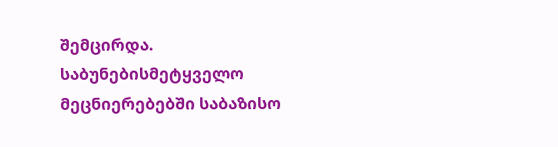შემცირდა. საბუნებისმეტყველო მეცნიერებებში საბაზისო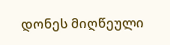დონეს მიღწეული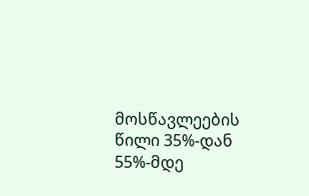მოსწავლეების წილი 35%-დან 55%-მდე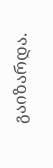გაიზარდა.